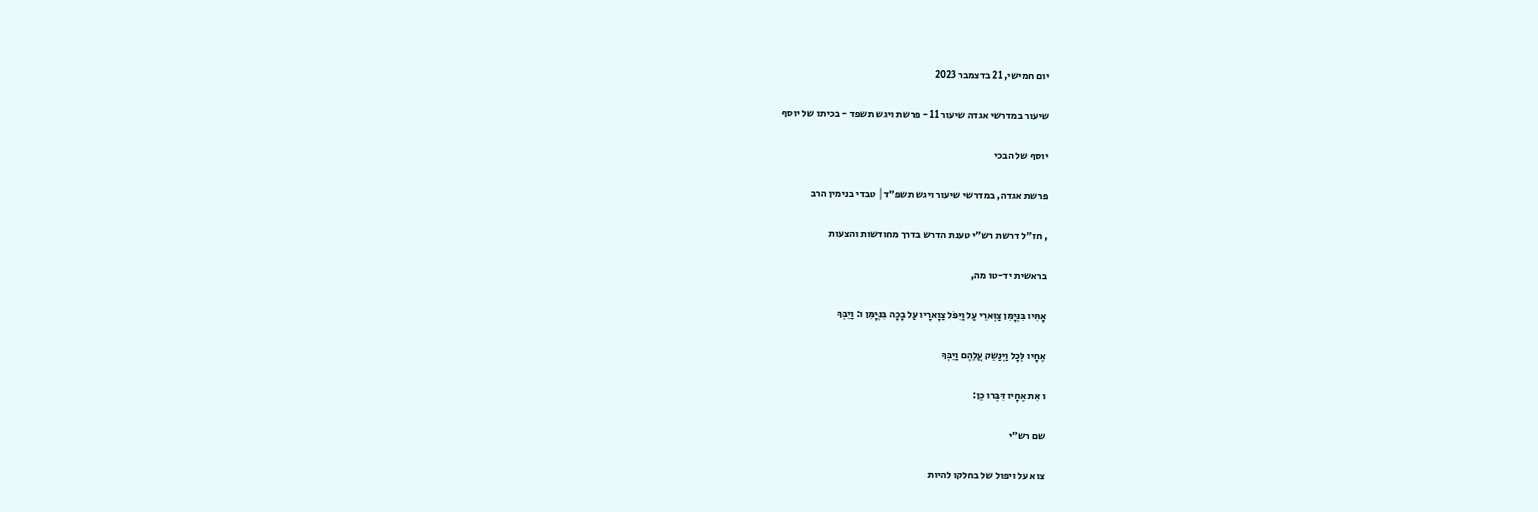יום חמישי, 21 בדצמבר 2023

שיעור במדרשי אגדה שיעור 11 - פרשת ויגש תשפד - בכיתו של יוסף

יוסף של הבכי

פרשת אגדה, במדרשי שיעור ויגש תשפ״ד│ טבדי בנימין הרב

, חז״ל דרשת רש״י טענת הדרש בדרך מחודשות והצעות

בראשית יד-טו מה,

אָחִּיו בִּנְּיָמִּן צַוְּארֵי עַל וַיִּפֹּל צַוָארָיו עַל בָכָה בִּנְּיָמִּן ו: וַיֵבְּךְּ

אֶחָיו לְּכָל וַיְּנַשֵק עֲלֵהֶם וַיֵבְּךְּ

ו אִּת אֶחָיו דִּבְּרו כֵן:

שם רש״י

צוא על ויפול של בחלקו להיות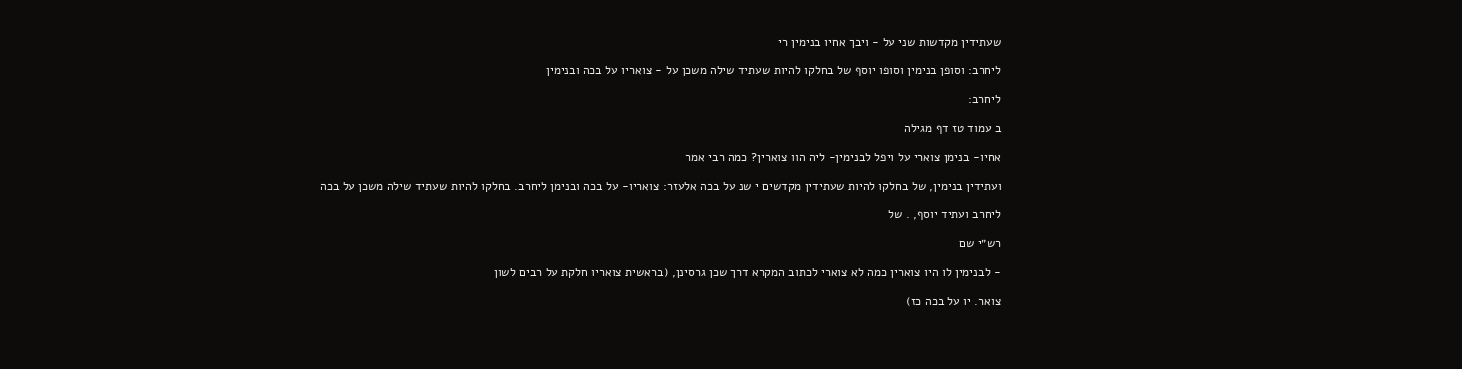שעתידין מקדשות שני על - ויבך אחיו בנימין רי

ליחרב: וסופן בנימין וסופו יוסף של בחלקו להיות שעתיד שילה משכן על - צואריו על בכה ובנימין

ליחרב:

ב עמוד טז דף מגילה

אחיו- בנימן צוארי על ויפל לבנימין- ליה הוו צוארין? כמה רבי אמר

ועתידין בנימין, של בחלקו להיות שעתידין מקדשים י שנ על בכה אלעזר: צואריו- על בכה ובנימן ליחרב. בחלקו להיות שעתיד שילה משכן על בכה

ליחרב ועתיד יוסף, . של

רש״י שם

- לבנימין לו היו צוארין כמה לא צוארי לכתוב המקרא דרך שכן גרסינן, (בראשית צואריו חלקת על רבים לשון

צואר. יו על בכה כז)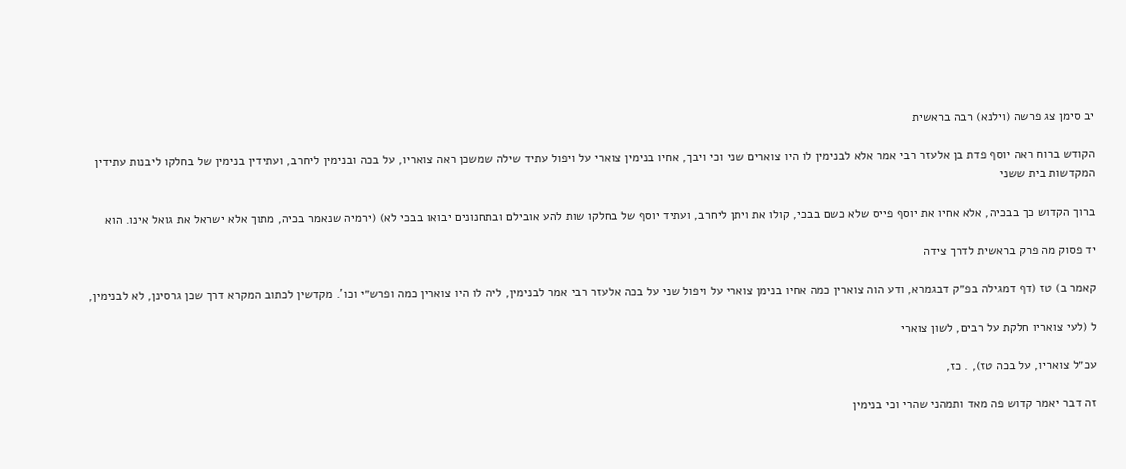יב סימן צג פרשה (וילנא) רבה בראשית

הקודש ברוח ראה יוסף פדת בן אלעזר רבי אמר אלא לבנימין לו היו צוארים שני וכי ויבך, אחיו בנימין צוארי על ויפול עתיד שילה שמשכן ראה צואריו, על בכה ובנימין ליחרב, ועתידין בנימין של בחלקו ליבנות עתידין המקדשות בית ששני

ברוך הקדוש כך בבכיה, אלא אחיו את יוסף פייס שלא כשם בבכי, קולו את ויתן ליחרב, ועתיד יוסף של בחלקו שות להע אובילם ובתחנונים יבואו בבכי לא) (ירמיה שנאמר בכיה, מתוך אלא ישראל את גואל אינו. הוא

יד פסוק מה פרק בראשית לדרך צידה

קאמר ב) טז (דף דמגילה בפ״ק דבגמרא, ודע הוה צוארין כמה אחיו בנימן צוארי על ויפול שני על בכה אלעזר רבי אמר לבנימין, ליה לו היו צוארין כמה ופרש״י וכו'. מקדשין לכתוב המקרא דרך שכן גרסינן, לא לבנימין,

ל (לעי צואריו חלקת על רבים, לשון צוארי

עכ״ל צואריו, על בכה טז), . כז,

זה דבר יאמר קדוש פה מאד ותמהני שהרי וכי בנימין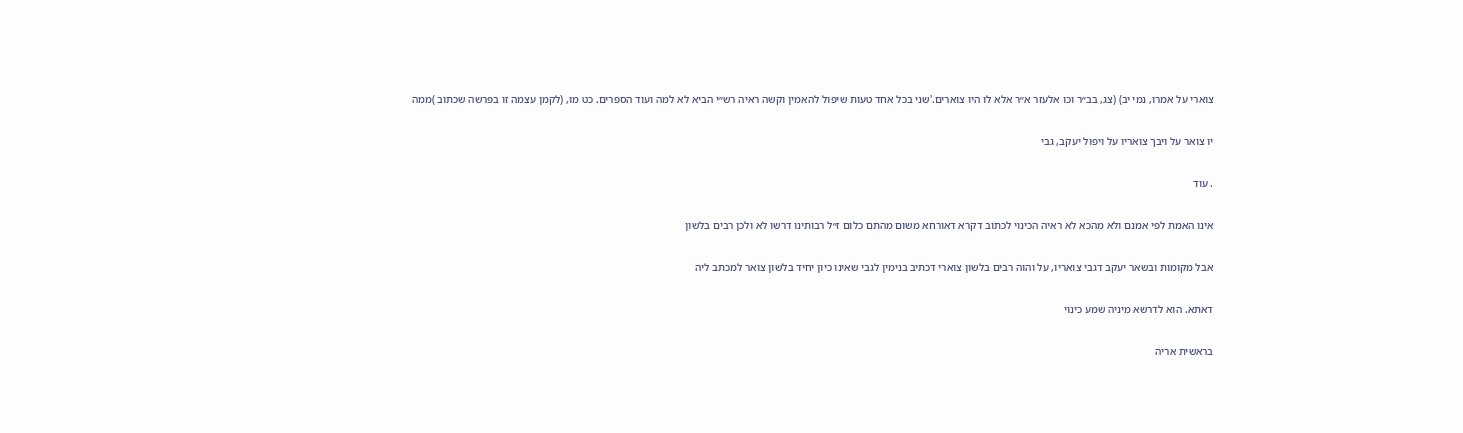צוארי על אמרו, נמי יב) (צג, בב״ר וכו אלעזר א״ר אלא לו היו צוארים.'שני בכל אחד טעות שיפול להאמין וקשה ראיה רש״י הביא לא למה ועוד הספרים. כט מו, (לקמן עצמה זו בפרשה שכתוב )ממה

יו צואר על ויבך צואריו על ויפול יעקב, גבי

. עוד

אינו האמת לפי אמנם ולא מהכא לא ראיה הכינוי לכתוב דקרא דאורחא משום מהתם כלום ז״ל רבותינו דרשו לא ולכן רבים בלשון

אבל מקומות ובשאר יעקב דגבי צואריו, על והוה רבים בלשון צוארי דכתיב בנימין לגבי שאינו כיון יחיד בלשון צואר למכתב ליה

דאתא. הוא לדרשא מיניה שמע כינוי

בראשית אריה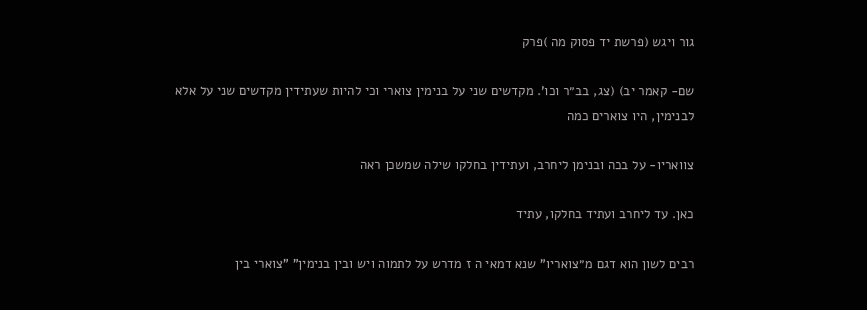גור ויגש (פרשת יד פסוק מה )פרק

שם- קאמר יב) (צג, בב״ר וכו'. מקדשים שני על בנימין צוארי וכי להיות שעתידין מקדשים שני על אלא לבנימין, היו צוארים כמה

צוואריו- על בכה ובנימן ליחרב, ועתידין בחלקו שילה שמשכן ראה

כאן. עד ליחרב ועתיד בחלקו, עתיד

רבים לשון הוא דגם מ״צואריו" שנא דמאי ה ז מדרש על לתמוה ויש ובין בנימין" "צוארי בין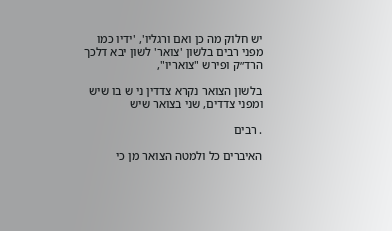יש חלוק מה כן ואם ורגליו', 'ידיו כמו מפני רבים בלשון 'צואר' לשון יבא דלכך הרד״ק ופירש "צואריו",

בלשון הצואר נקרא צדדין ני ש בו שיש ומפני צדדים, שני בצואר שיש

. רבים

האיברים כל ולמטה הצואר מן כי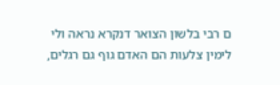ם רבי בלשון הצואר דנקרא נראה ולי לימין צלעות הם האדם גוף גם רגלים,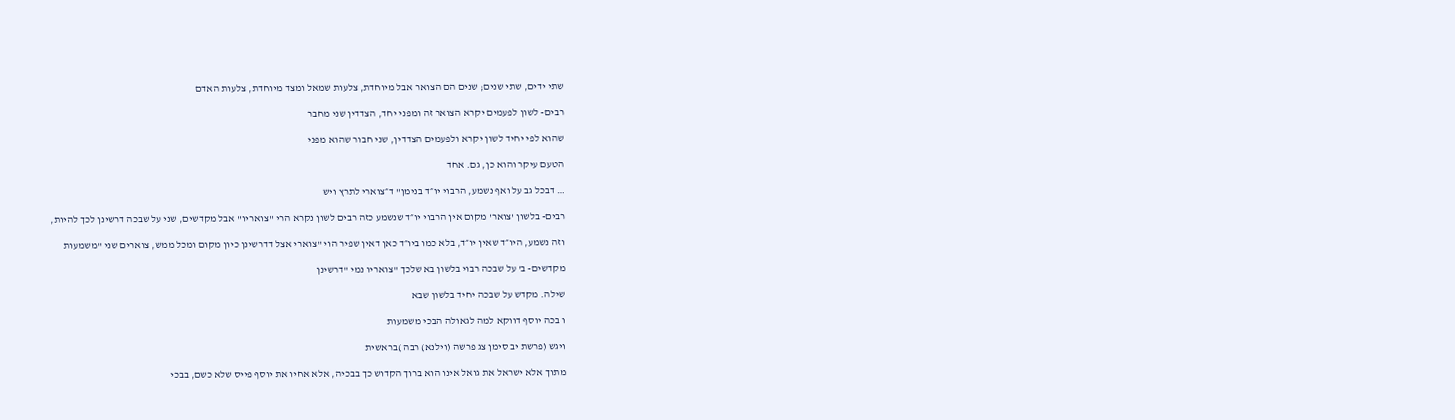שתי ידים, שתי שנים; שנים הם הצואר אבל מיוחדת, צלעות שמאל ומצד מיוחדת, צלעות האדם

רבים- לשון לפעמים יקרא הצואר זה ומפני יחד, הצדדין שני מחבר

שהוא לפי יחיד לשון יקרא ולפעמים הצדדין, שני חבור שהוא מפני

הטעם עיקר והוא כן, גם. אחד

… דבכל גב על ואף נשמע, הרבוי יו״ד בנימן" ד״צוארי לתרץ ויש

רבים- בלשון 'צואר' מקום אין הרבוי יו״ד שנשמע כזה רבים לשון נקרא הרי "צואריו" אבל מקדשים, שני על שבכה דרשינן לכך להיות,

וזה נשמע, היו״ד שאין יו״ד, בלא כמו ביו״ד כאן דאין שפיר הוי "צוארי אצל דדרשינן כיון מקום ומכל ממש, צוארים שני "משמעות

מקדשים- ב' על שבכה רבוי בלשון בא שלכך "צואריו נמי "דרשינן

שילה. מקדש על שבכה יחיד בלשון שבא

ו בכה יוסף דווקא למה לגאולה הבכי משמעות

ויגש (פרשת יב סימן צג פרשה (וילנא) רבה )בראשית

מתוך אלא ישראל את גואל אינו הוא ברוך הקדוש כך בבכיה, אלא אחיו את יוסף פייס שלא כשם, בבכי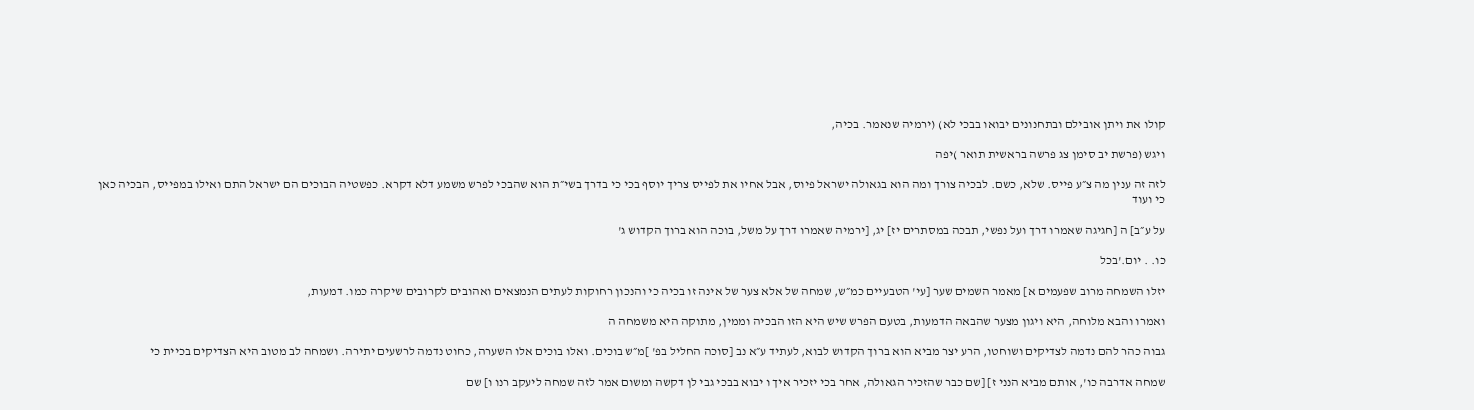קולו את ויתן אובילם ובתחנונים יבואו בבכי לא) (ירמיה שנאמר. בכיה,

ויגש (פרשת יב סימן צג פרשה בראשית תואר )יפה

לזה זה ענין מה צ״ע פייס. שלא, כשם. לבכיה צורך ומה הוא בגאולה ישראל פיוס, אבל אחיו את לפייס צריך יוסף בכי כי בדרך בשי״ת הוא שהבכי לפרש משמע דלא דקרא. כפשטיה הבוכים הם ישראל התם ואילו במפייס, הבכיה כאן כי ועוד

על ע״ב] ה [חגיגה שאמרו דרך ועל נפשי, תבכה במסתרים יז] יג, [ירמיה שאמרו דרך על משל, בוכה הוא ברוך הקדוש ג'

כו. . יום.'בכל

יזלו השמחה מרוב שפעמים א] מאמר השמים שער [עי' הטבעיים כמ״ש, שמחה של אלא צער של אינה זו בכיה כי והנכון רחוקות לעתים הנמצאים ואהובים לקרובים שיקרה כמו. דמעות,

ואמרו והבא מלוחה, היא ויגון מצער שהבאה הדמעות, בטעם הפרש שיש היא הזו הבכיה וממין, מתוקה היא משמחה ה

גבוה כהר להם נדמה לצדיקים ושוחטו, הרע יצר מביא הוא ברוך הקדוש לבוא, לעתיד ע״א נב [סוכה החליל בפ' ]מ״ש בוכים. ואלו בוכים אלו השערה, כחוט נדמה לרשעים יתירה. ושמחה לב מטוב היא הצדיקים בכיית כי

שמחה אדרבה כו', אותם מביא הנני ז] [שם כבר שהזכיר הגאולה, אחר בכי יזכיר איך ו יבוא בבכי גבי לן דקשה ומשום אמר לזה שמחה ליעקב רנו ו] שם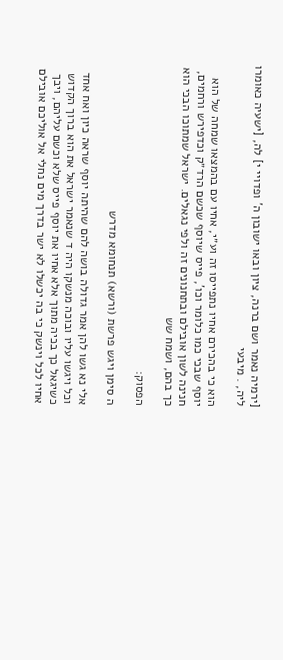[ירמיה נאמר ושם ברנה, ציון ובאו ישובון ה' ופדויי י] לה, [ישעיה כאומרו ליה, . מיבעי

הוא כי בהכירם אחיו נתפייסו זה וע״י, אחיו עם בהמצאו שמחה של הוא יוסף שבכי כמו כלומר וכו', פייס שיוסף שכשם הרד״ק וכדפירש ורחמים, חנינה לשון אובילם ובתחנונים זה ולפי נגאלים. ישראל שמתוכו הבכי הוא כך בהם, ושמח שש

הפסוק:

ה סימן ויגש פרשת (ורשא) תנחומא מדרש

אלי נא גשו להן אמר גדולה בושה להם שהיתה יוסף שראה כיון ואח אחד וכל ויגשו עליו ובוכה מנשקו היה ד שנאמר ישראל את הוא ברוך הקדוש כשיגאל כך בכיה מתוך אלא אחיו את יוסף פייס שלא וכשם עליהם, ויבך אחיו לכל וינשק כי בה יכשלו לא ישר בדרך מים נחלי אל אוליכם אובילם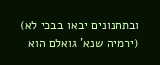ובתחנונים יבאו בבכי לא) (ירמיה שנא' גואלם הוא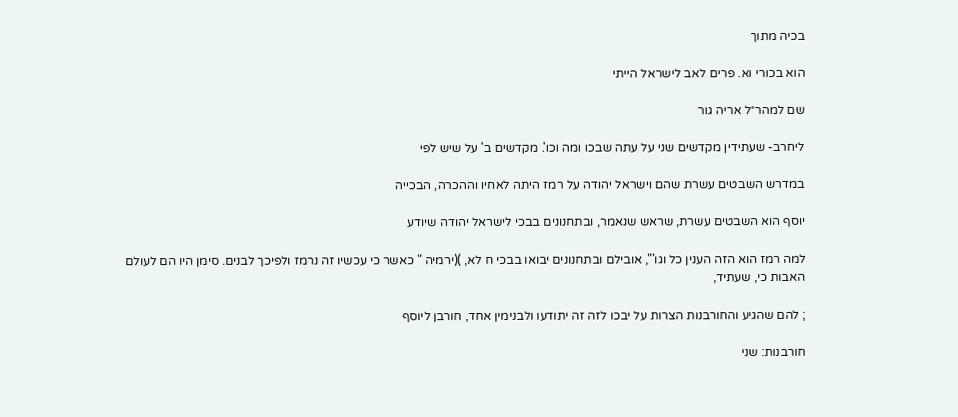בכיה מתוך

הוא בכורי וא. פרים לאב לישראל הייתי

שם למהר״ל אריה גור

ליחרב- שעתידין מקדשים שני על עתה שבכו ומה וכו'. מקדשים ב' על שיש לפי

במדרש השבטים עשרת שהם וישראל יהודה על רמז היתה לאחיו וההכרה, הבכייה

יוסף הוא השבטים עשרת, שראש שנאמר, ובתחנונים בבכי לישראל יהודה שיודע

למה רמז הוא הזה הענין כל וגו'", אובילם ובתחנונים יבואו בבכי ח לא, )(ירמיה " כאשר כי עכשיו זה נרמז ולפיכך לבנים. סימן היו הם לעולם האבות כי, שעתיד,

; להם שהגיע והחורבנות הצרות על יבכו לזה זה יתודעו ולבנימין אחד, חורבן ליוסף

חורבנות: שני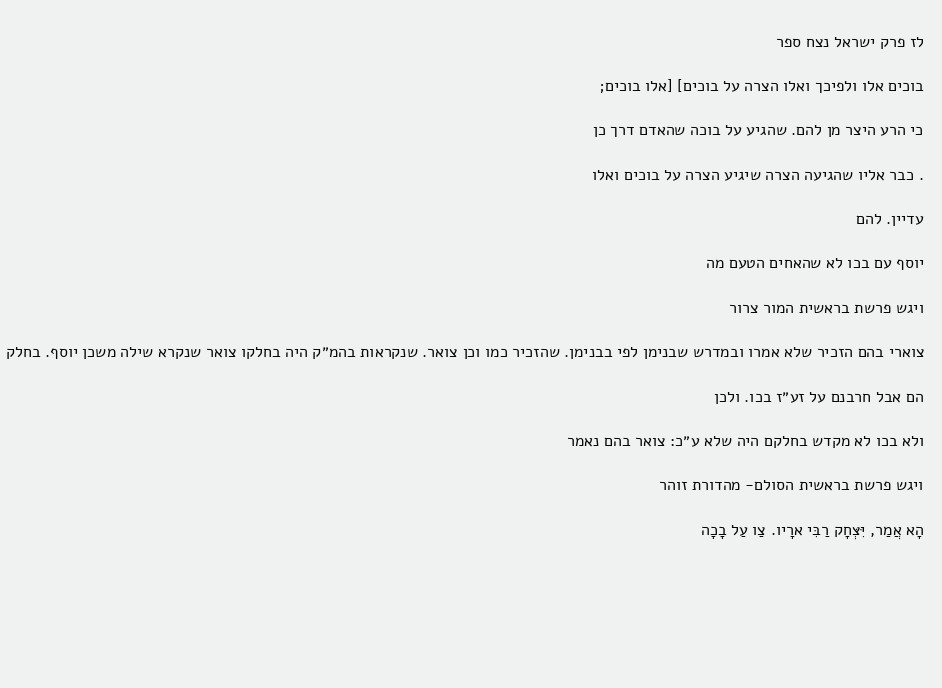לז פרק ישראל נצח ספר

בוכים אלו ולפיכך ואלו הצרה על בוכים] [אלו בוכים;

כי הרע היצר מן להם. שהגיע על בוכה שהאדם דרך כן

. כבר אליו שהגיעה הצרה שיגיע הצרה על בוכים ואלו

עדיין. להם

יוסף עם בכו לא שהאחים הטעם מה

ויגש פרשת בראשית המור צרור

צוארי בהם הזכיר שלא אמרו ובמדרש שבנימן לפי בבנימן. שהזכיר כמו וכן צואר. שנקראות בהמ״ק היה בחלקו צואר שנקרא שילה משכן יוסף. בחלק

הם אבל חרבנם על זע״ז בכו. ולכן

ולא בכו לא מקדש בחלקם היה שלא ע״כ: צואר בהם נאמר

ויגש פרשת בראשית הסולם- מהדורת זוהר

הָא אֲמַר, יִּצְּחָק רַבִּי ארָיו. צַו עַל בָכָה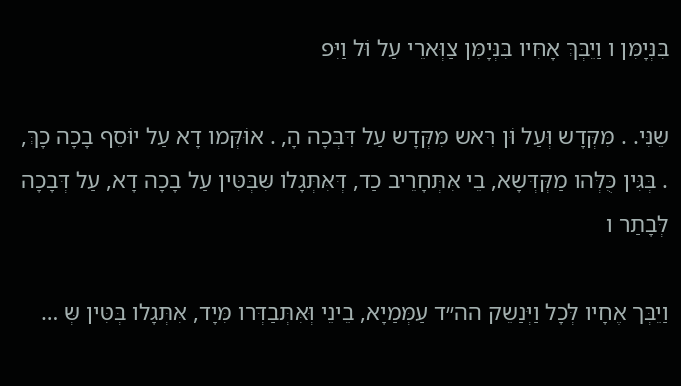בִּנְּיָמִּן ו וַיֵבְּךְּ אָחִּיו בִּנְּיָמִּן צַוְּארֵי עַל וֹּל וַיִּפ

שֵנִּי. . מִּקְּדָש וְּעַל וֹּן רִּאש מִּקְּדָש עַל דִּבְּכָה הָ, . אוֹּקְּמו דָא עַל יוֹּסֵף בָכָה כָךְּ, . בְּגִּין כֻּלְּהו מַקְּדְּשָא, בֵי אִּתְּחָרֵיב כַד, דְּאִּתְּגָלו שִּבְּטִּין עַל בָכָה דָא, עַל דְּבָכָה לְּבָתַר ו

וַיֵבְּך אֶחָיו לְּכָל וַיְּנַשֵק הה״ד עַמְּמַיָא, בֵינֵי וְּאִּתְּבַדְּרו מִּיָד, אִּתְּגָלו בְּטִּין שְּ …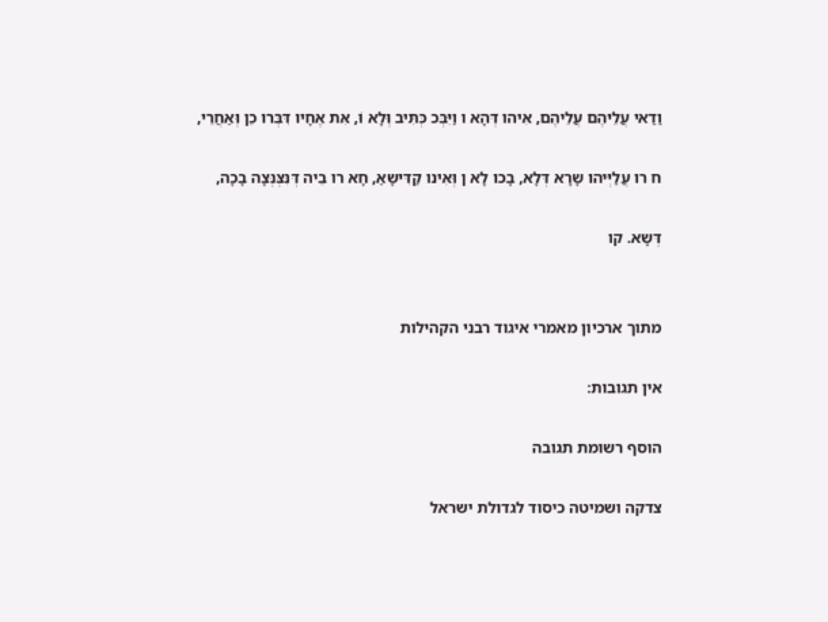וַדַאי עֲלֵיהֶם עֲלֵיהֶם, אִּיהו דְּהָא ו וַיִּבְּכ כְּתִּיב וְּלָא וֹּ, אִּת אֶחָיו דִּבְּרו כֵן וְּאַחֲרֵי,

ח רו עֲלַיְּיהו שָרָא דְּלָא, בָכו לָא ן וְּאִּינו קַדִּישָאַ, חָא רו בֵיה דְּנִּצְּנְּצָה בָכָה,

דְּשָא. קו


מתוך ארכיון מאמרי איגוד רבני הקהילות

אין תגובות:

הוסף רשומת תגובה

צדקה ושמיטה כיסוד לגדולת ישראל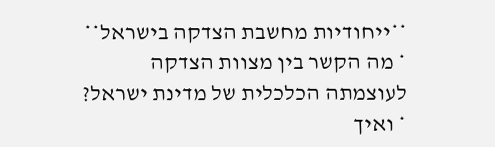**ייחודיות מחשבת הצדקה בישראל** * מה הקשר בין מצוות הצדקה לעוצמתה הכלכלית של מדינת ישראל? * ואיך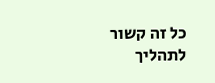כל זה קשור לתהליך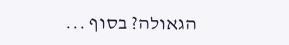הגאולה? בסוף ...